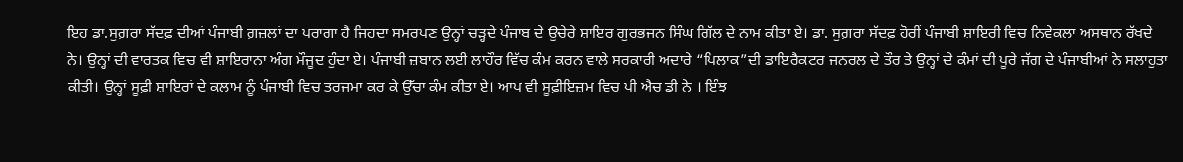ਇਹ ਡਾ.ਸੁਗ਼ਰਾ ਸੱਦਫ਼ ਦੀਆਂ ਪੰਜਾਬੀ ਗ਼ਜ਼ਲਾਂ ਦਾ ਪਰਾਗਾ ਹੈ ਜਿਹਦਾ ਸਮਰਪਣ ਉਨ੍ਹਾਂ ਚੜ੍ਹਦੇ ਪੰਜਾਬ ਦੇ ਉਚੇਰੇ ਸ਼ਾਇਰ ਗੁਰਭਜਨ ਸਿੰਘ ਗਿੱਲ ਦੇ ਨਾਮ ਕੀਤਾ ਏ। ਡਾ. ਸੁਗ਼ਰਾ ਸੱਦਫ਼ ਹੋਰੀਂ ਪੰਜਾਬੀ ਸ਼ਾਇਰੀ ਵਿਚ ਨਿਵੇਕਲਾ ਅਸਥਾਨ ਰੱਖਦੇ
ਨੇ। ਉਨ੍ਹਾਂ ਦੀ ਵਾਰਤਕ ਵਿਚ ਵੀ ਸ਼ਾਇਰਾਨਾ ਅੰਗ ਮੌਜੂਦ ਹੁੰਦਾ ਏ। ਪੰਜਾਬੀ ਜ਼ਬਾਨ ਲਈ ਲਾਹੌਰ ਵਿੱਚ ਕੰਮ ਕਰਨ ਵਾਲੇ ਸਰਕਾਰੀ ਅਦਾਰੇ “ਪਿਲਾਕ”ਦੀ ਡਾਇਰੈਕਟਰ ਜਨਰਲ ਦੇ ਤੌਰ ਤੇ ਉਨ੍ਹਾਂ ਦੇ ਕੰਮਾਂ ਦੀ ਪੂਰੇ ਜੱਗ ਦੇ ਪੰਜਾਬੀਆਂ ਨੇ ਸਲਾਹੁਤਾ ਕੀਤੀ। ਉਨ੍ਹਾਂ ਸੂਫ਼ੀ ਸ਼ਾਇਰਾਂ ਦੇ ਕਲਾਮ ਨੂੰ ਪੰਜਾਬੀ ਵਿਚ ਤਰਜਮਾ ਕਰ ਕੇ ਉੱਚਾ ਕੰਮ ਕੀਤਾ ਏ। ਆਪ ਵੀ ਸੂਫ਼ੀਇਜ਼ਮ ਵਿਚ ਪੀ ਐਚ ਡੀ ਨੇ । ਇੰਝ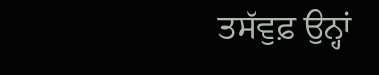ਤਸੱਵੁਫ਼ ਉਨ੍ਹਾਂ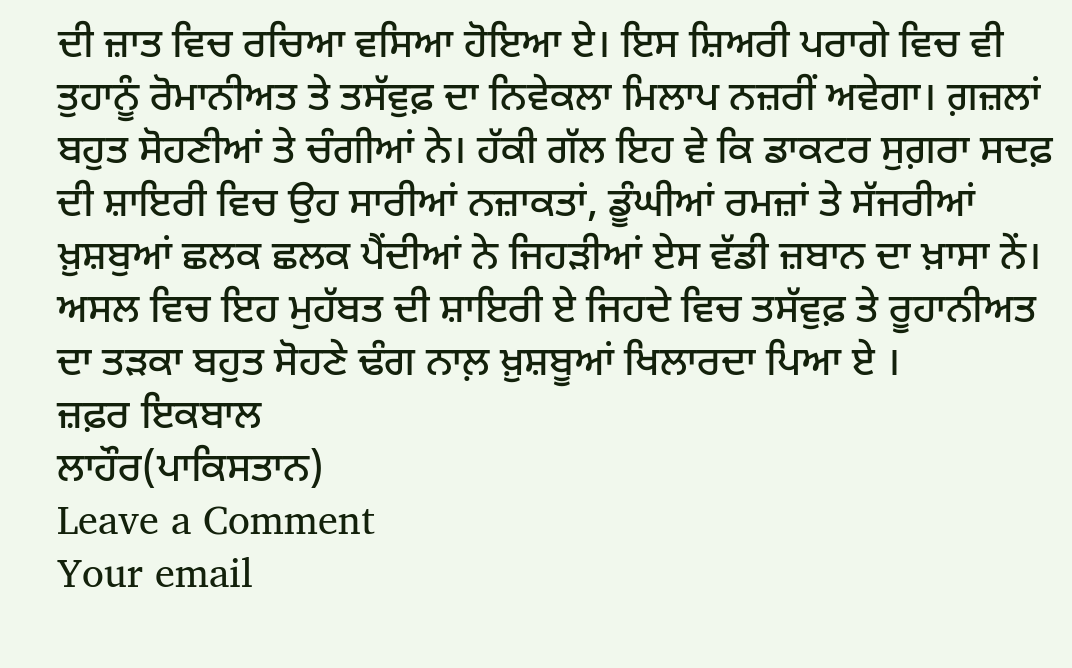ਦੀ ਜ਼ਾਤ ਵਿਚ ਰਚਿਆ ਵਸਿਆ ਹੋਇਆ ਏ। ਇਸ ਸ਼ਿਅਰੀ ਪਰਾਗੇ ਵਿਚ ਵੀ ਤੁਹਾਨੂੰ ਰੋਮਾਨੀਅਤ ਤੇ ਤਸੱਵੁਫ਼ ਦਾ ਨਿਵੇਕਲਾ ਮਿਲਾਪ ਨਜ਼ਰੀਂ ਅਵੇਗਾ। ਗ਼ਜ਼ਲਾਂ ਬਹੁਤ ਸੋਹਣੀਆਂ ਤੇ ਚੰਗੀਆਂ ਨੇ। ਹੱਕੀ ਗੱਲ ਇਹ ਵੇ ਕਿ ਡਾਕਟਰ ਸੁਗ਼ਰਾ ਸਦਫ਼ ਦੀ ਸ਼ਾਇਰੀ ਵਿਚ ਉਹ ਸਾਰੀਆਂ ਨਜ਼ਾਕਤਾਂ, ਡੂੰਘੀਆਂ ਰਮਜ਼ਾਂ ਤੇ ਸੱਜਰੀਆਂ ਖ਼ੁਸ਼ਬੁਆਂ ਛਲਕ ਛਲਕ ਪੈਂਦੀਆਂ ਨੇ ਜਿਹੜੀਆਂ ਏਸ ਵੱਡੀ ਜ਼ਬਾਨ ਦਾ ਖ਼ਾਸਾ ਨੇਂ।
ਅਸਲ ਵਿਚ ਇਹ ਮੁਹੱਬਤ ਦੀ ਸ਼ਾਇਰੀ ਏ ਜਿਹਦੇ ਵਿਚ ਤਸੱਵੁਫ਼ ਤੇ ਰੂਹਾਨੀਅਤ ਦਾ ਤੜਕਾ ਬਹੁਤ ਸੋਹਣੇ ਢੰਗ ਨਾਲ਼ ਖ਼ੁਸ਼ਬੂਆਂ ਖਿਲਾਰਦਾ ਪਿਆ ਏ ।
ਜ਼ਫ਼ਰ ਇਕਬਾਲ
ਲਾਹੌਰ(ਪਾਕਿਸਤਾਨ)
Leave a Comment
Your email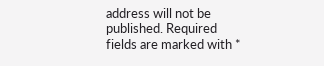address will not be published. Required fields are marked with *